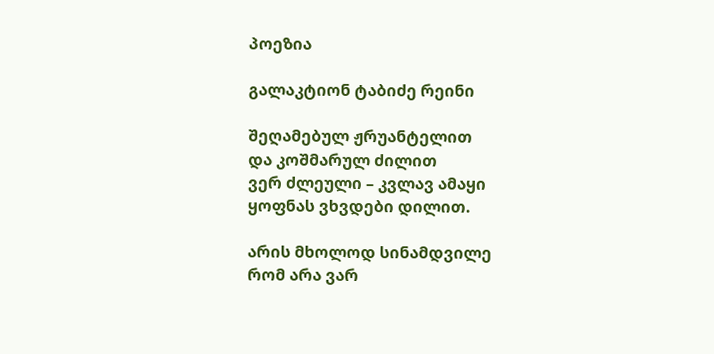პოეზია

გალაკტიონ ტაბიძე რეინი

შეღამებულ ჟრუანტელით
და კოშმარულ ძილით
ვერ ძლეული – კვლავ ამაყი
ყოფნას ვხვდები დილით.

არის მხოლოდ სინამდვილე
რომ არა ვარ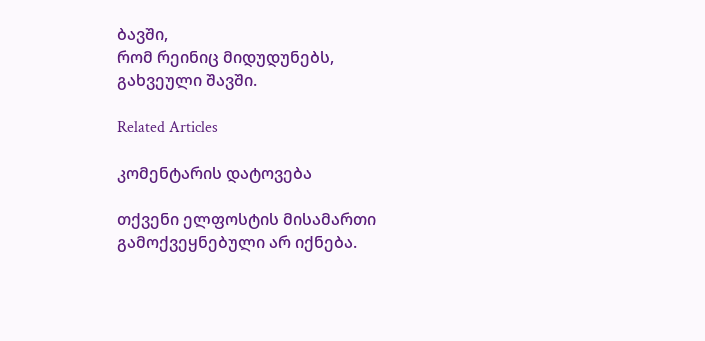ბავში,
რომ რეინიც მიდუდუნებს,
გახვეული შავში.

Related Articles

კომენტარის დატოვება

თქვენი ელფოსტის მისამართი გამოქვეყნებული არ იქნება.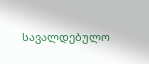სავალდებულო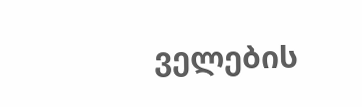ველების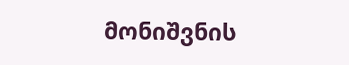მონიშვნის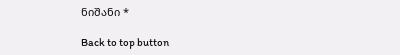ნიშანი *

Back to top button